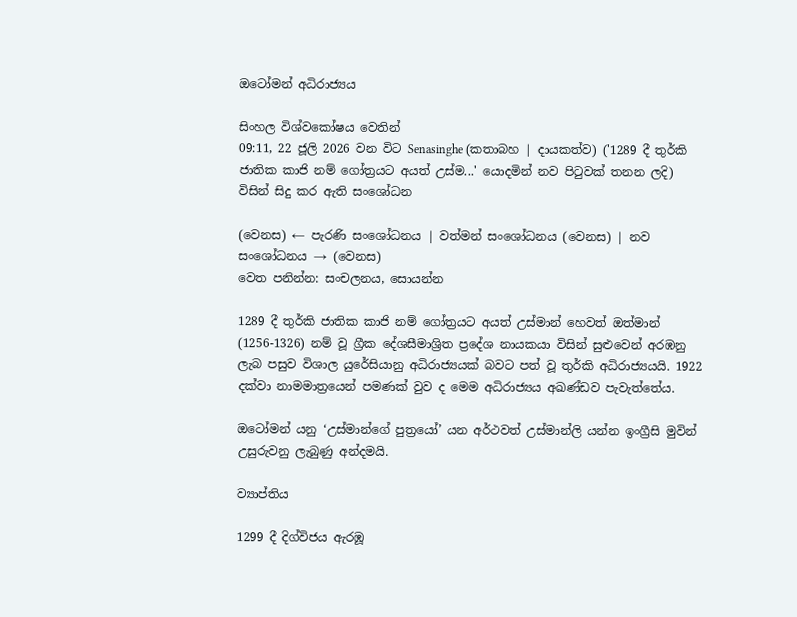ඔටෝමන් අධිරාජ්‍යය

සිංහල විශ්වකෝෂය වෙතින්
09:11, 22 ජූලි 2026 වන විට Senasinghe (කතාබහ | දායකත්ව) ('1289 දී තුර්කි ජාතික කාජි නම් ගෝත්‍රයට අයත් උස්ම...' යොදමින් නව පිටුවක් තනන ලදි) විසින් සිදු කර ඇති සංශෝධන

(වෙනස) ← පැරණි සංශෝධනය | වත්මන් සංශෝධනය (වෙනස) | නව සංශෝධනය → (වෙනස)
වෙත පනින්න: සංචලනය, සොයන්න

1289 දී තුර්කි ජාතික කාජි නම් ගෝත්‍රයට අයත් උස්මාන් හෙවත් ඔත්මාන් (1256-1326) නම් වූ ග්‍රීක දේශසීමාශ්‍රිත ප්‍රදේශ නායකයා විසින් සුළුවෙන් අරඹනු ලැබ පසුව විශාල යුරේසියානු අධිරාජ්‍යයක් බවට පත් වූ තුර්කි අධිරාජ්‍යයයි. 1922 දක්වා නාමමාත්‍රයෙන් පමණක් වුව ද මෙම අධිරාජ්‍යය අඛණ්ඩව පැවැත්තේය.

ඔටෝමන් යනු ‘උස්මාන්ගේ පුත්‍රයෝ’ යන අර්ථවත් උස්මාන්ලි යන්න ඉංග්‍රීසි මුවින් උසුරුවනු ලැබුණු අන්දමයි.

ව්‍යාප්තිය

1299 දී දිග්විජය ඇරඹූ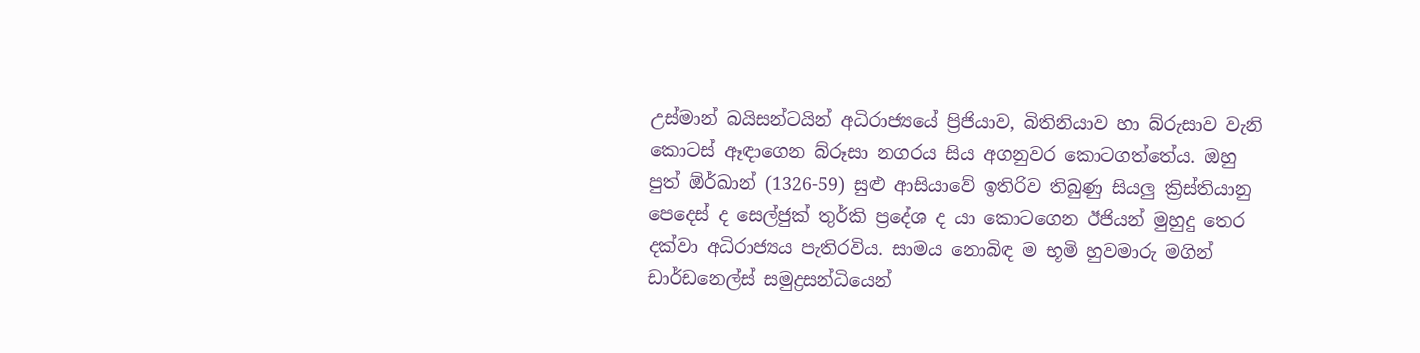උස්මාන් බයිසන්ටයින් අධිරාජ්‍යයේ ප්‍රිජියාව, බිතිනියාව හා බ්රුසාව වැනි කොටස් ඈඳාගෙන බ්රූසා නගරය සිය අගනුවර කොටගත්තේය. ඔහු පුත් ඕර්ඛාන් (1326-59) සුළු ආසියාවේ ඉතිරිව තිබුණු සියලු ක්‍රිස්තියානු පෙදෙස් ද සෙල්ජුක් තුර්කි ප්‍රදේශ ද යා කොටගෙන ඊජියන් මුහුදු තෙර දක්වා අධිරාජ්‍යය පැතිරවිය. සාමය නොබිඳ ම භූමි හුවමාරු මගින් ඩාර්ඩනෙල්ස් සමුද්‍රසන්ධියෙන්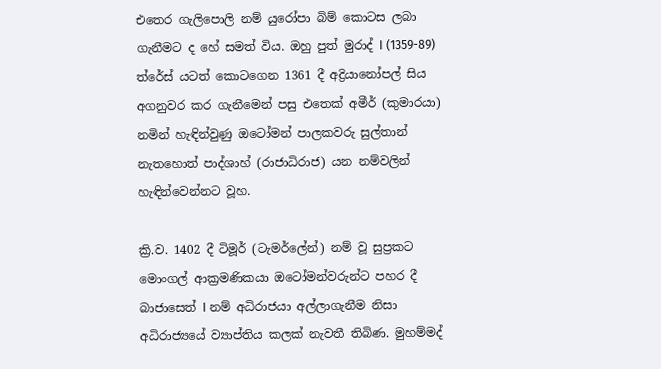එතෙර ගැලිපොලි නම් යුරෝපා බිම් කොටස ලබා ගැනීමට ද හේ සමත් විය. ඔහු පුත් මුරාද් I (1359-89) ත්රේස් යටත් කොටගෙන 1361 දී අද්‍රියානෝපල් සිය අගනුවර කර ගැනීමෙන් පසු එතෙක් අමීර් (කුමාරයා) නමින් හැඳින්වුණු ඔටෝමන් පාලකවරු සුල්තාන් නැතහොත් පාද්ශාහ් (රාජාධිරාජ) යන නම්වලින් හැඳින්වෙන්නට වූහ.

ක්‍රි.ව. 1402 දී ටිමූර් (ටැමර්ලේන්) නම් වූ සුප්‍රකට මොංගල් ආක්‍රමණිකයා ඔටෝමන්වරුන්ට පහර දී බාජාසෙත් I නම් අධිරාජයා අල්ලාගැනීම නිසා අධිරාජ්‍යයේ ව්‍යාප්තිය කලක් නැවතී තිබිණ. මුහම්මද්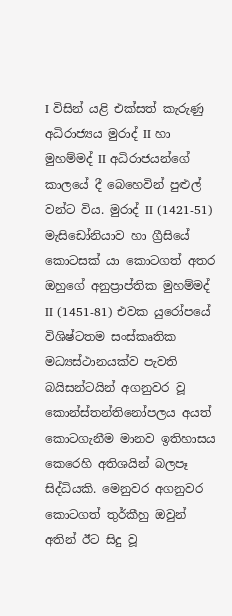I විසින් යළි එක්සත් කැරුණු අධිරාජ්‍යය මුරාද් II හා මුහම්මද් II අධිරාජයන්ගේ කාලයේ දී බෙහෙවින් පුළුල් වන්ට විය. මුරාද් II (1421-51) මැසිඩෝනියාව හා ග්‍රීසියේ කොටසක් යා කොටගත් අතර ඔහුගේ අනුප්‍රාප්තික මුහම්මද් II (1451-81) එවක යුරෝපයේ විශිෂ්ටතම සංස්කෘතික මධ්‍යස්ථානයක්ව පැවති බයිසන්ටයින් අගනුවර වූ කොන්ස්තන්තිනෝපලය අයත් කොටගැනීම මානව ඉතිහාසය කෙරෙහි අතිශයින් බලපෑ සිද්ධියකි. මෙනුවර අගනුවර කොටගත් තුර්කීහු ඔවුන් අතින් ඊට සිදු වූ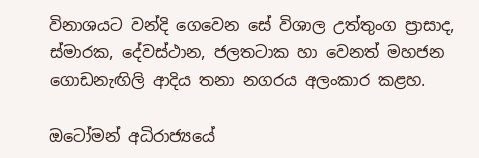විනාශයට වන්දි ගෙවෙන සේ විශාල උත්තුංග ප්‍රාසාද, ස්මාරක, දේවස්ථාන, ජලතටාක හා වෙනත් මහජන ගොඩනැඟිලි ආදිය තනා නගරය අලංකාර කළහ.

ඔටෝමන් අධිරාජ්‍යයේ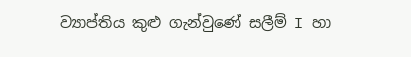ව්‍යාප්තිය කුළු ගැන්වුණේ සලීම් I හා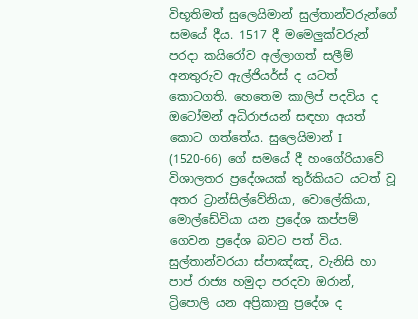විභූතිමත් සුලෙයිමාන් සුල්තාන්වරුන්ගේ සමයේ දීය. 1517 දී මමෙලුක්වරුන් පරදා කයිරෝව අල්ලාගත් සලීම් අනතුරුව ඇල්ජියර්ස් ද යටත් කොටගති. හෙතෙම කාලිප් පදවිය ද ඔටෝමන් අධිරාජයන් සඳහා අයත් කොට ගත්තේය. සුලෙයිමාන් I (1520-66) ගේ සමයේ දී හංගේරියාවේ විශාලතර ප්‍රදේශයක් තුර්කියට යටත් වූ අතර ට්‍රාන්සිල්වේනියා, වොලේකියා, මොල්ඩේවියා යන ප්‍රදේශ කප්පම් ගෙවන ප්‍රදේශ බවට පත් විය. සුල්තාන්වරයා ස්පාඤ්ඤ, වැනිසි හා පාප් රාජ්‍ය හමුදා පරදවා ඔරාන්, ට්‍රිපොලි යන අප්‍රිකානු ප්‍රදේශ ද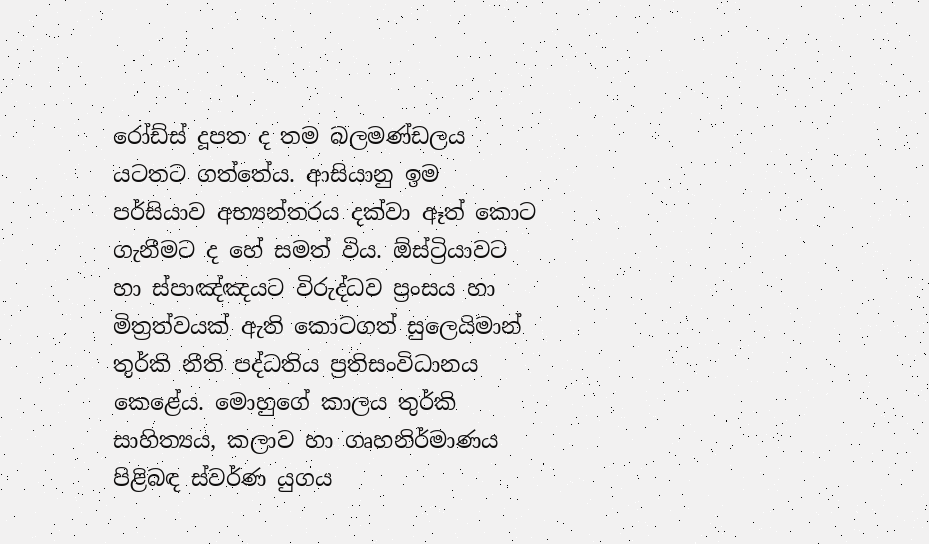රෝඩ්ස් දූපත ද තම බලමණ්ඩලය යටතට ගත්තේය. ආසියානු ඉම පර්සියාව අභ්‍යන්තරය දක්වා ඈත් කොට ගැනීමට ද හේ සමත් විය. ඕස්ට්‍රියාවට හා ස්පාඤ්ඤයට විරුද්ධව ප්‍රංසය හා මිත්‍රත්වයක් ඇති කොටගත් සුලෙයිමාන් තුර්කි නීති පද්ධතිය ප්‍රතිසංවිධානය කෙළේය. මොහුගේ කාලය තුර්කි සාහිත්‍යය, කලාව හා ගෘහනිර්මාණය පිළිබඳ ස්වර්ණ යුගය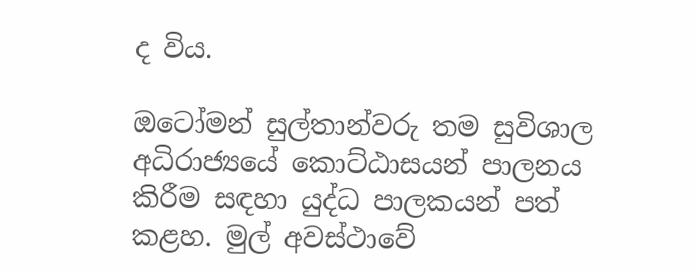ද විය.

ඔටෝමන් සුල්තාන්වරු තම සුවිශාල අධිරාජ්‍යයේ කොට්ඨාසයන් පාලනය කිරීම සඳහා යුද්ධ පාලකයන් පත් කළහ. මුල් අවස්ථාවේ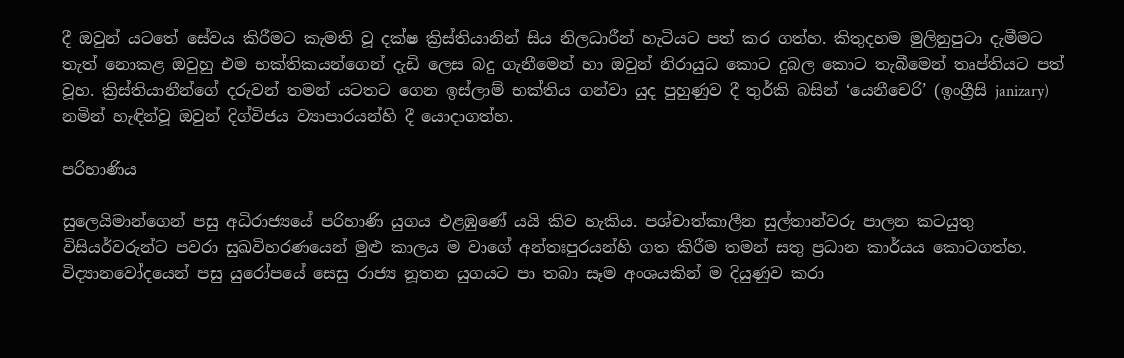දී ඔවුන් යටතේ සේවය කිරීමට කැමති වූ දක්ෂ ක්‍රිස්තියානින් සිය නිලධාරීන් හැටියට පත් කර ගත්හ. කිතුදහම මුලිනුපුටා දැමීමට තැත් නොකළ ඔවුහු එම භක්තිකයන්ගෙන් දැඩි ලෙස බදු ගැනීමෙන් හා ඔවුන් නිරායුධ කොට දුබල කොට තැබීමෙන් තෘප්තියට පත් වූහ. ක්‍රිස්තියානීන්ගේ දරුවන් තමන් යටතට ගෙන ඉස්ලාම් භක්තිය ගන්වා යුද පුහුණුව දී තුර්කි බසින් ‘යෙනීචෙරි’ (ඉංග්‍රීසි janizary) නමින් හැඳින්වූ ඔවුන් දිග්විජය ව්‍යාපාරයන්හි දී යොදාගත්හ.

පරිහාණිය

සුලෙයිමාන්ගෙන් පසු අධිරාජ්‍යයේ පරිහාණි යුගය එළඹුණේ යයි කිව හැකිය. පශ්චාත්කාලීන සුල්තාන්වරු පාලන කටයුතු විසියර්වරුන්ට පවරා සුඛවිහරණයෙන් මුළු කාලය ම වාගේ අන්තඃපුරයන්හි ගත කිරීම තමන් සතු ප්‍රධාන කාර්යය කොටගත්හ. විද්‍යානවෝදයෙන් පසු යුරෝපයේ සෙසු රාජ්‍ය නූතන යුගයට පා තබා සෑම අංශයකින් ම දියුණුව කරා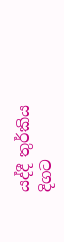යද්දී තුර්කිය දිගට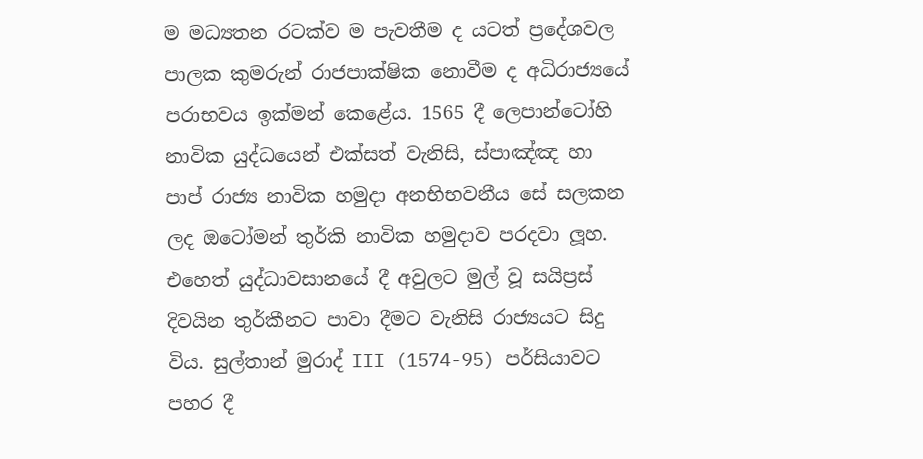ම මධ්‍යතන රටක්ව ම පැවතීම ද යටත් ප්‍රදේශවල පාලක කුමරුන් රාජපාක්ෂික නොවීම ද අධිරාජ්‍යයේ පරාභවය ඉක්මන් කෙළේය. 1565 දී ලෙපාන්ටෝහි නාවික යුද්ධයෙන් එක්සත් වැනිසි, ස්පාඤ්ඤ හා පාප් රාජ්‍ය නාවික හමුදා අනභිභවනීය සේ සලකන ලද ඔටෝමන් තුර්කි නාවික හමුදාව පරදවා ලූහ. එහෙත් යුද්ධාවසානයේ දී අවුලට මුල් වූ සයිප්‍රස් දිවයින තුර්කීනට පාවා දීමට වැනිසි රාජ්‍යයට සිදු විය. සුල්තාන් මුරාද් III (1574-95) පර්සියාවට පහර දී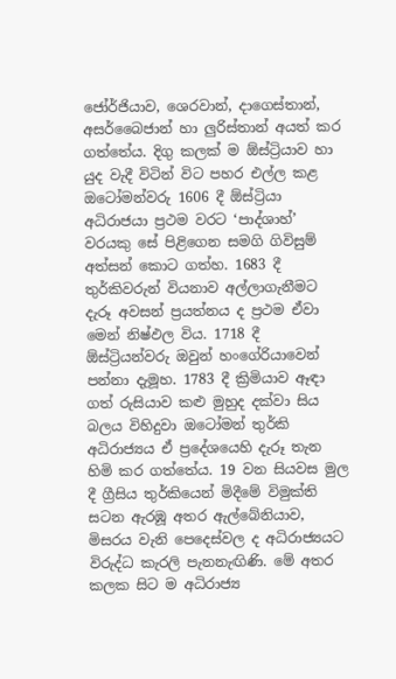ජෝර්ජියාව, ශෙරවාන්, දාගෙස්තාන්, අසර්බෛජාන් හා ලුරිස්තාන් අයත් කර ගත්තේය. දිගු කලක් ම ඕස්ට්‍රියාව හා යුද වැදී විටින් විට පහර එල්ල කළ ඔටෝමන්වරු 1606 දී ඕස්ට්‍රියා අධිරාජයා ප්‍රථම වරට ‘පාද්ශාහ්’ වරයකු සේ පිළිගෙන සමගි ගිවිසුම් අත්සන් කොට ගත්හ. 1683 දී තුර්කිවරුන් වියනාව අල්ලාගැනීමට දැරූ අවසන් ප්‍රයත්නය ද ප්‍රථම ඒවා මෙන් නිෂ්ඵල විය. 1718 දී ඕස්ට්‍රියන්වරු ඔවුන් හංගේරියාවෙන් පන්නා දැමූහ. 1783 දී ක්‍රිමියාව ඈඳා ගත් රුසියාව කළු මුහුද දක්වා සිය බලය විහිදුවා ඔටෝමන් තුර්කි අධිරාජ්‍යය ඒ ප්‍රදේශයෙහි දැරූ තැන හිමි කර ගත්තේය. 19 වන සියවස මුල දී ග්‍රීසිය තුර්කියෙන් මිදීමේ විමුක්ති සටන ඇරඹූ අතර ඇල්බේනියාව, මිසරය වැනි පෙදෙස්වල ද අධිරාජ්‍යයට විරුද්ධ කැරලි පැනනැඟිණි. මේ අතර කලක සිට ම අධිරාජ්‍ය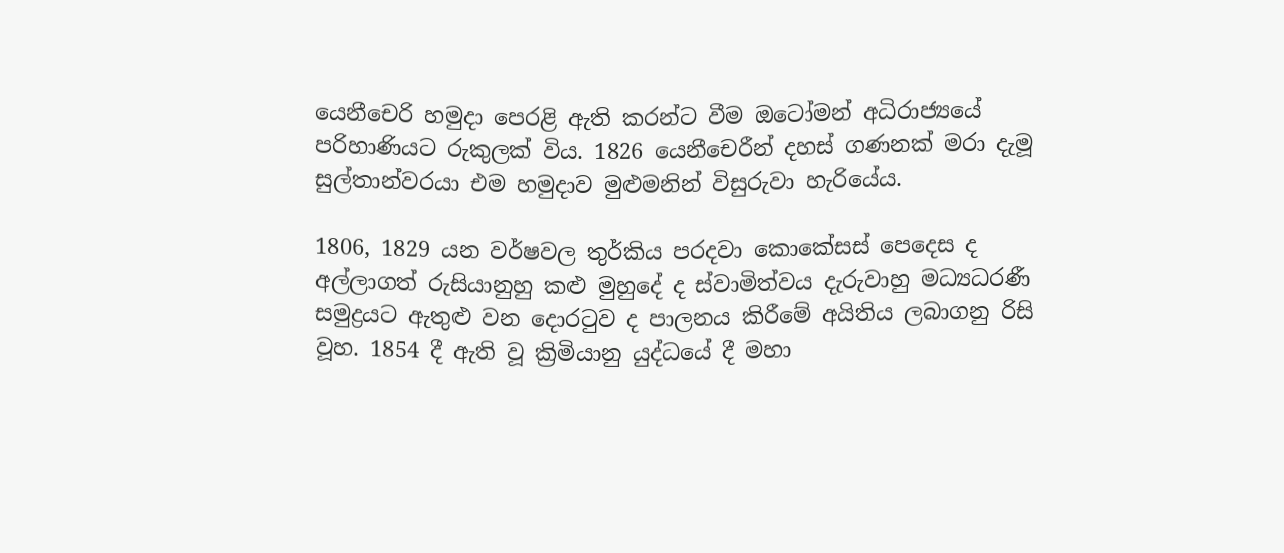යෙනීචෙරි හමුදා පෙරළි ඇති කරන්ට වීම ඔටෝමන් අධිරාජ්‍යයේ පරිහාණියට රුකුලක් විය. 1826 යෙනීචෙරීන් දහස් ගණනක් මරා දැමූ සුල්තාන්වරයා එම හමුදාව මුළුමනින් විසුරුවා හැරියේය.

1806, 1829 යන වර්ෂවල තුර්කිය පරදවා කොකේසස් පෙදෙස ද අල්ලාගත් රුසියානුහු කළු මුහුදේ ද ස්වාමිත්වය දැරුවාහු මධ්‍යධරණී සමුද්‍රයට ඇතුළු වන දොරටුව ද පාලනය කිරීමේ අයිතිය ලබාගනු රිසි වූහ. 1854 දී ඇති වූ ක්‍රිමියානු යුද්ධයේ දී මහා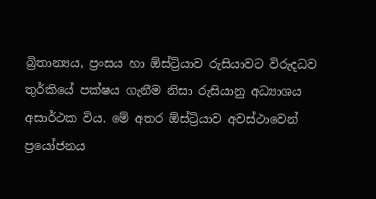බ්‍රිතාන්‍යය, ප්‍රංසය හා ඕස්ට්‍රියාව රුසියාවට විරුදධව තුර්කියේ පක්ෂය ගැනීම නිසා රුසියානු අධ්‍යාශය අසාර්ථක විය. මේ අතර ඕස්ට්‍රියාව අවස්ථාවෙන් ප්‍රයෝජනය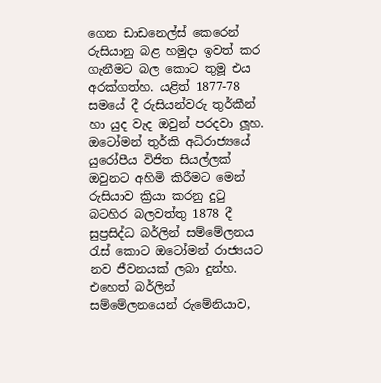ගෙන ඩාඩනෙල්ස් කෙරෙන් රුසියානු බළ හමුදා ඉවත් කර ගැනීමට බල කොට තුමූ එය අරක්ගත්හ. යළිත් 1877-78 සමයේ දී රුසියන්වරු තුර්කීන් හා යුද වැද ඔවුන් පරදවා ලූහ. ඔටෝමන් තුර්කි අධිරාජ්‍යයේ යුරෝපීය විජිත සියල්ලක් ඔවුනට අහිමි කිරීමට මෙන් රුසියාව ක්‍රියා කරනු දුටු බටහිර බලවත්තු 1878 දී සුප්‍රසිද්ධ බර්ලින් සම්මේලනය රැස් කොට ඔටෝමන් රාජ්‍යයට නව ජීවනයක් ලබා දුන්හ. එහෙත් බර්ලින් සම්මේලනයෙන් රුමේනියාව,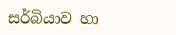සර්බියාව හා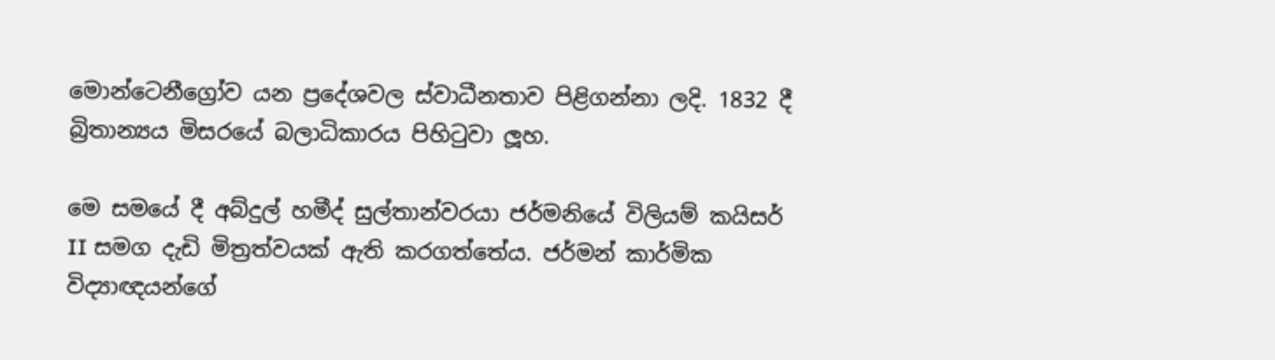මොන්ටෙනීග්‍රෝව යන ප්‍රදේශවල ස්වාධීනතාව පිළිගන්නා ලදි. 1832 දී බ්‍රිතාන්‍යය මිසරයේ බලාධිකාරය පිහිටුවා ලූහ.

මෙ සමයේ දී අබ්දුල් හමීද් සුල්තාන්වරයා ජර්මනියේ විලියම් කයිසර් II සමග දැඩි මිත්‍රත්වයක් ඇති කරගත්තේය. ජර්මන් කාර්මික විද්‍යාඥයන්ගේ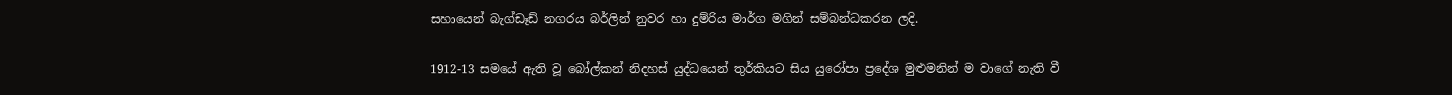සහායෙන් බැග්ඩෑඩ් නගරය බර්ලින් නුවර හා දුම්රිය මාර්ග මගින් සම්බන්ධකරන ලදි.

1912-13 සමයේ ඇති වූ බෝල්කන් නිදහස් යුද්ධයෙන් තුර්කියට සිය යුරෝපා ප්‍රදේශ මුළුමනින් ම වාගේ නැති වී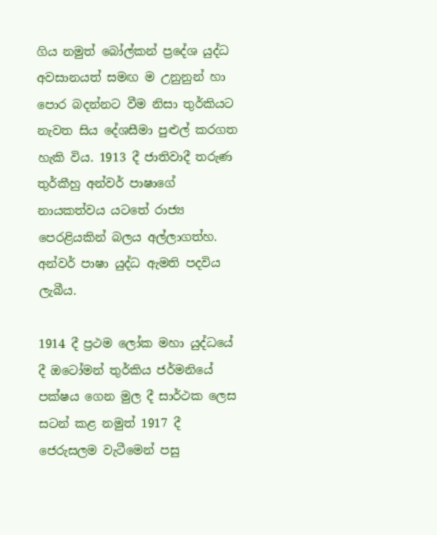ගිය නමුත් බෝල්කන් ප්‍රදේශ යුද්ධ අවසානයත් සමඟ ම උනුනුන් හා පොර බදන්නට වීම නිසා තුර්කියට නැවත සිය දේශසීමා පුළුල් කරගත හැකි විය. 1913 දී ජාතිවාදී තරුණ තුර්කීහු අන්වර් පාෂාගේ නායකත්වය යටතේ රාජ්‍ය පෙරළියකින් බලය අල්ලාගත්හ. අන්වර් පාෂා යුද්ධ ඇමති පදවිය ලැබීය.

1914 දී ප්‍රථම ලෝක මහා යුද්ධයේ දී ඔටෝමන් තුර්කිය ජර්මනියේ පක්ෂය ගෙන මුල දී සාර්ථක ලෙස සටන් කළ නමුත් 1917 දී ජෙරුසලම වැටීමෙන් පසු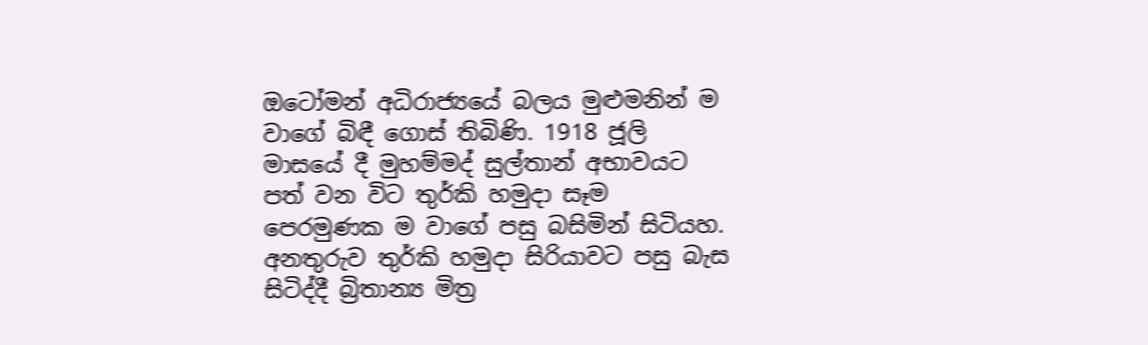ඔටෝමන් අධිරාජ්‍යයේ බලය මුළුමනින් ම වාගේ බිඳී ගොස් තිබිණි. 1918 ජූලි මාසයේ දී මුහම්මද් සුල්තාන් අභාවයට පත් වන විට තුර්කි හමුදා සෑම පෙරමුණක ම වාගේ පසු බසිමින් සිටියහ. අනතුරුව තුර්කි හමුදා සිරියාවට පසු බැස සිටිද්දී බ්‍රිතාන්‍ය මිත්‍ර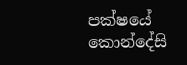පක්ෂයේ කොන්දේසි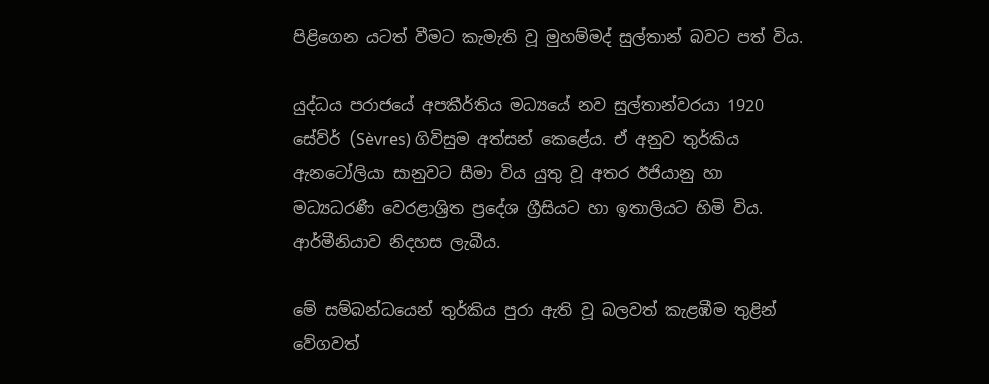පිළිගෙන යටත් වීමට කැමැති වූ මුහම්මද් සුල්තාන් බවට පත් විය.

යුද්ධය පරාජයේ අපකීර්තිය මධ්‍යයේ නව සුල්තාන්වරයා 1920 සේව්ර් (Sèvres) ගිවිසුම අත්සන් කෙළේය. ඒ අනුව තුර්කිය ඇනටෝලියා සානුවට සීමා විය යුතු වූ අතර ඊජියානු හා මධ්‍යධරණී වෙරළාශ්‍රිත ප්‍රදේශ ග්‍රීසියට හා ඉතාලියට හිමි විය. ආර්මීනියාව නිදහස ලැබීය.

මේ සම්බන්ධයෙන් තුර්කිය පුරා ඇති වූ බලවත් කැළඹීම තුළින් වේගවත්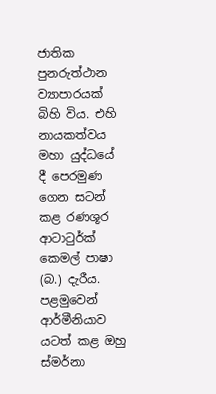ජාතික පුනරුත්ථාන ව්‍යාපාරයක් බිහි විය. එහි නායකත්වය මහා යුද්ධයේ දී පෙරමුණ ගෙන සටන් කළ රණශූර ආටාටුර්ක් කෙමල් පාෂා (බ.) දැරීය. පළමුවෙන් ආර්මීනියාව යටත් කළ ඔහු ස්මර්නා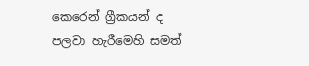කෙරෙන් ග්‍රීකයන් ද පලවා හැරීමෙහි සමත්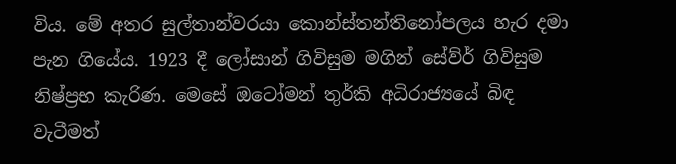විය. මේ අතර සුල්තාන්වරයා කොන්ස්තන්තිනෝපලය හැර දමා පැන ගියේය. 1923 දී ලෝසාන් ගිවිසුම මගින් සේව්ර් ගිවිසුම නිෂ්ප්‍රභ කැරිණ. මෙසේ ඔටෝමන් තුර්කි අධිරාජ්‍යයේ බිඳ වැටීමත්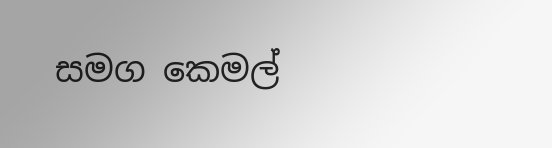සමග කෙමල්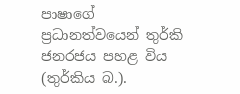පාෂාගේ ප්‍රධානත්වයෙන් තුර්කි ජනරජය පහළ විය (තුර්කිය බ.).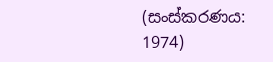(සංස්කරණය: 1974)